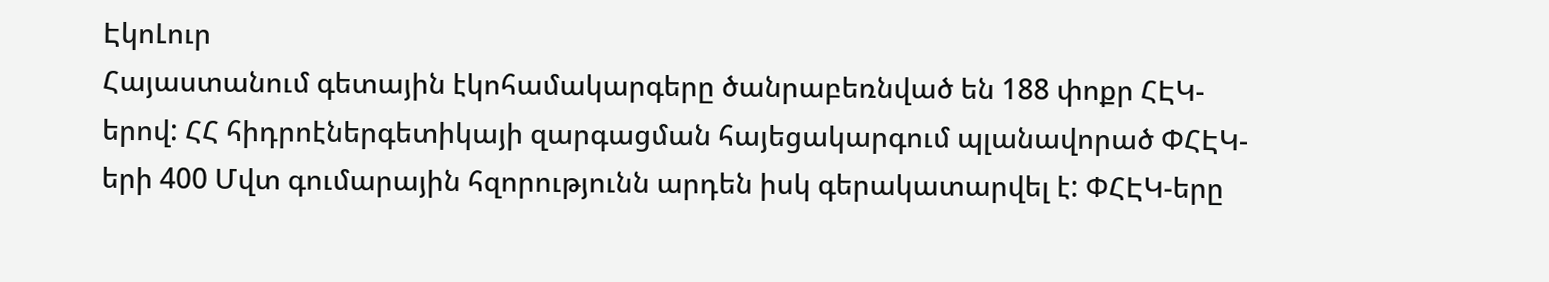ԷկոԼուր
Հայաստանում գետային էկոհամակարգերը ծանրաբեռնված են 188 փոքր ՀԷԿ-երով: ՀՀ հիդրոէներգետիկայի զարգացման հայեցակարգում պլանավորած ՓՀԷԿ-երի 400 Մվտ գումարային հզորությունն արդեն իսկ գերակատարվել է: ՓՀԷԿ-երը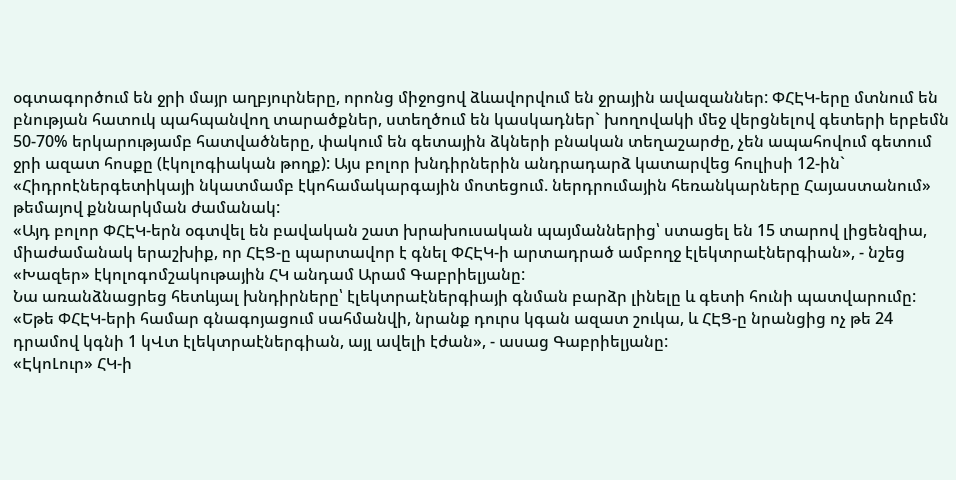օգտագործում են ջրի մայր աղբյուրները, որոնց միջոցով ձևավորվում են ջրային ավազաններ: ՓՀԷԿ-երը մտնում են բնության հատուկ պահպանվող տարածքներ, ստեղծում են կասկադներ` խողովակի մեջ վերցնելով գետերի երբեմն 50-70% երկարությամբ հատվածները, փակում են գետային ձկների բնական տեղաշարժը, չեն ապահովում գետում ջրի ազատ հոսքը (էկոլոգիական թողք): Այս բոլոր խնդիրներին անդրադարձ կատարվեց հուլիսի 12-ին` «Հիդրոէներգետիկայի նկատմամբ էկոհամակարգային մոտեցում. ներդրումային հեռանկարները Հայաստանում» թեմայով քննարկման ժամանակ:
«Այդ բոլոր ՓՀԷԿ-երն օգտվել են բավական շատ խրախուսական պայմաններից՝ ստացել են 15 տարով լիցենզիա, միաժամանակ երաշխիք, որ ՀԷՑ-ը պարտավոր է գնել ՓՀԷԿ-ի արտադրած ամբողջ էլեկտրաէներգիան», - նշեց «Խազեր» էկոլոգոմշակութային ՀԿ անդամ Արամ Գաբրիելյանը:
Նա առանձնացրեց հետևյալ խնդիրները՝ էլեկտրաէներգիայի գնման բարձր լինելը և գետի հունի պատվարումը: «Եթե ՓՀԷԿ-երի համար գնագոյացում սահմանվի, նրանք դուրս կգան ազատ շուկա, և ՀԷՑ-ը նրանցից ոչ թե 24 դրամով կգնի 1 կՎտ էլեկտրաէներգիան, այլ ավելի էժան», - ասաց Գաբրիելյանը:
«ԷկոԼուր» ՀԿ-ի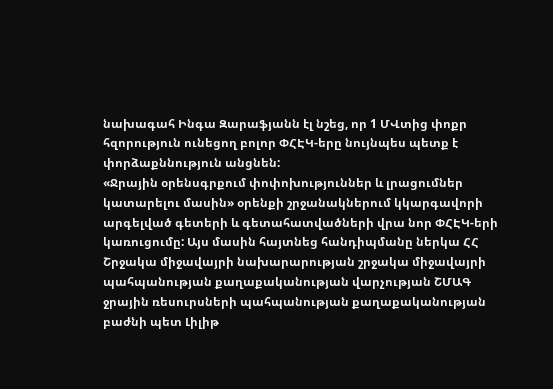նախագահ Ինգա Զարաֆյանն էլ նշեց, որ 1 ՄՎտից փոքր հզորություն ունեցող բոլոր ՓՀԷԿ-երը նույնպես պետք է փորձաքննություն անցնեն:
«Ջրային օրենսգրքում փոփոխություններ և լրացումներ կատարելու մասին» օրենքի շրջանակներում կկարգավորի արգելված գետերի և գետահատվածների վրա նոր ՓՀԷԿ-երի կառուցումը: Այս մասին հայտնեց հանդիպմանը ներկա ՀՀ Շրջակա միջավայրի նախարարության շրջակա միջավայրի պահպանության քաղաքականության վարչության ՇՄԱԳ ջրային ռեսուրսների պահպանության քաղաքականության բաժնի պետ Լիլիթ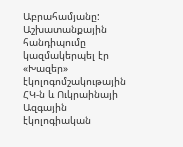Աբրահամյանը:
Աշխատանքային հանդիպումը կազմակերպել էր «Խազեր» էկոլոգոմշակութային ՀԿ-ն և Ուկրաինայի Ազգային էկոլոգիական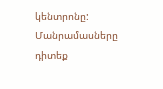կենտրոնը:
Մանրամասները դիտեք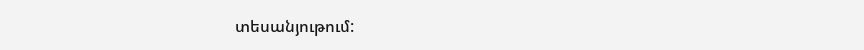տեսանյութում: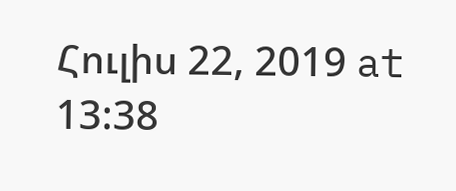Հուլիս 22, 2019 at 13:38